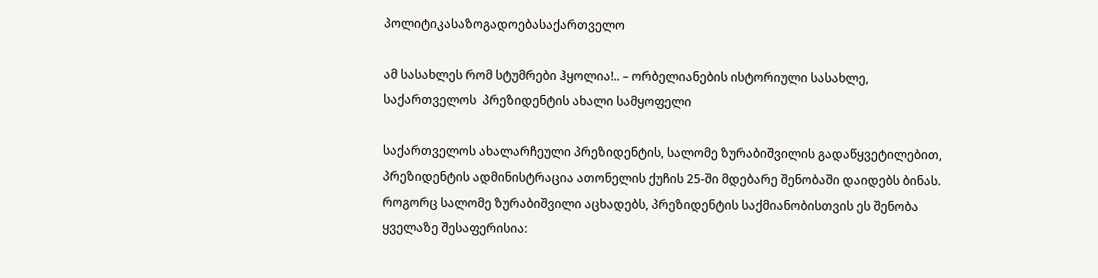პოლიტიკასაზოგადოებასაქართველო

ამ სასახლეს რომ სტუმრები ჰყოლია!.. – ორბელიანების ისტორიული სასახლე, საქართველოს  პრეზიდენტის ახალი სამყოფელი

საქართველოს ახალარჩეული პრეზიდენტის, სალომე ზურაბიშვილის გადაწყვეტილებით, პრეზიდენტის ადმინისტრაცია ათონელის ქუჩის 25-ში მდებარე შენობაში დაიდებს ბინას. როგორც სალომე ზურაბიშვილი აცხადებს, პრეზიდენტის საქმიანობისთვის ეს შენობა ყველაზე შესაფერისია: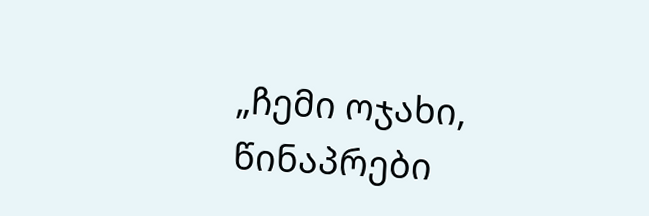„ჩემი ოჯახი, წინაპრები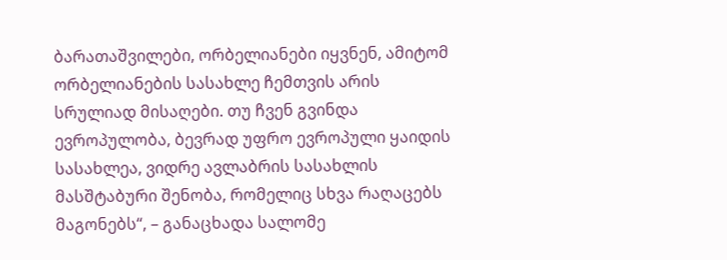ბარათაშვილები, ორბელიანები იყვნენ, ამიტომ ორბელიანების სასახლე ჩემთვის არის სრულიად მისაღები. თუ ჩვენ გვინდა ევროპულობა, ბევრად უფრო ევროპული ყაიდის სასახლეა, ვიდრე ავლაბრის სასახლის მასშტაბური შენობა, რომელიც სხვა რაღაცებს მაგონებს“, – განაცხადა სალომე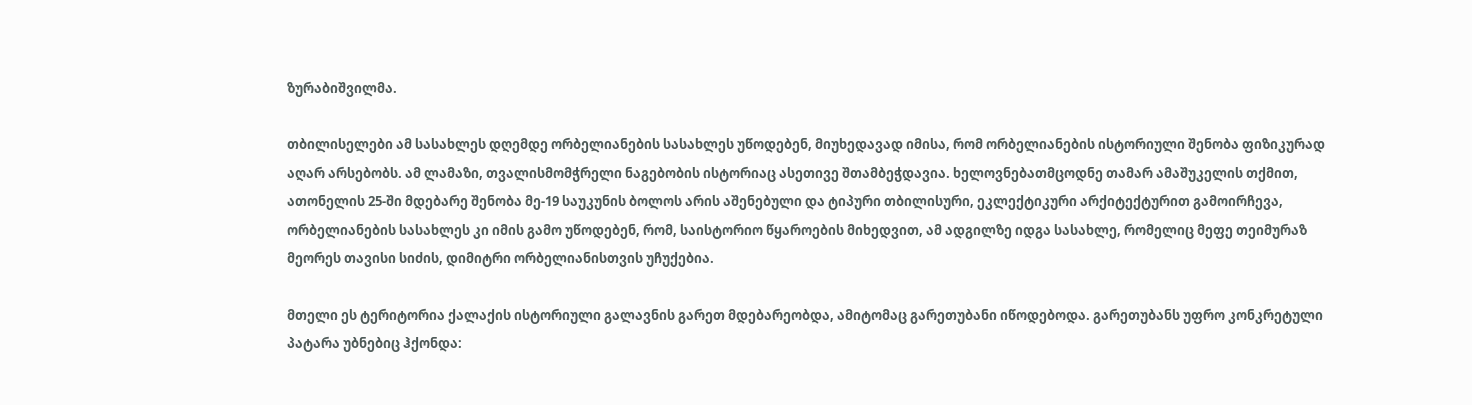ზურაბიშვილმა.

თბილისელები ამ სასახლეს დღემდე ორბელიანების სასახლეს უწოდებენ, მიუხედავად იმისა, რომ ორბელიანების ისტორიული შენობა ფიზიკურად აღარ არსებობს. ამ ლამაზი, თვალისმომჭრელი ნაგებობის ისტორიაც ასეთივე შთამბეჭდავია. ხელოვნებათმცოდნე თამარ ამაშუკელის თქმით, ათონელის 25-ში მდებარე შენობა მე-19 საუკუნის ბოლოს არის აშენებული და ტიპური თბილისური, ეკლექტიკური არქიტექტურით გამოირჩევა, ორბელიანების სასახლეს კი იმის გამო უწოდებენ, რომ, საისტორიო წყაროების მიხედვით, ამ ადგილზე იდგა სასახლე, რომელიც მეფე თეიმურაზ მეორეს თავისი სიძის, დიმიტრი ორბელიანისთვის უჩუქებია.

მთელი ეს ტერიტორია ქალაქის ისტორიული გალავნის გარეთ მდებარეობდა, ამიტომაც გარეთუბანი იწოდებოდა. გარეთუბანს უფრო კონკრეტული პატარა უბნებიც ჰქონდა: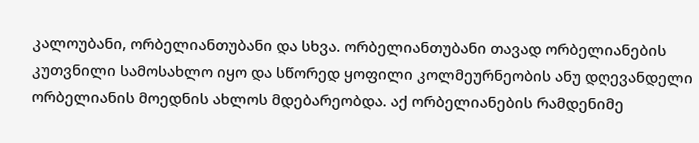კალოუბანი, ორბელიანთუბანი და სხვა. ორბელიანთუბანი თავად ორბელიანების კუთვნილი სამოსახლო იყო და სწორედ ყოფილი კოლმეურნეობის ანუ დღევანდელი ორბელიანის მოედნის ახლოს მდებარეობდა. აქ ორბელიანების რამდენიმე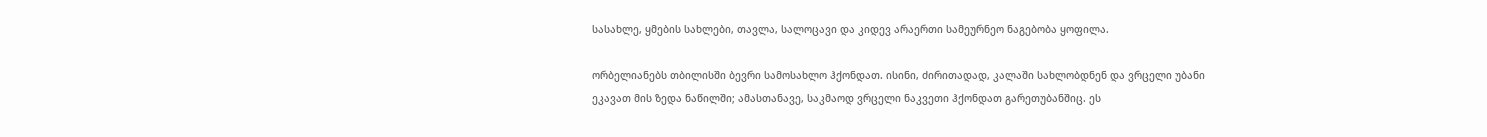სასახლე, ყმების სახლები, თავლა, სალოცავი და კიდევ არაერთი სამეურნეო ნაგებობა ყოფილა.

ორბელიანებს თბილისში ბევრი სამოსახლო ჰქონდათ. ისინი, ძირითადად, კალაში სახლობდნენ და ვრცელი უბანი ეკავათ მის ზედა ნაწილში; ამასთანავე, საკმაოდ ვრცელი ნაკვეთი ჰქონდათ გარეთუბანშიც. ეს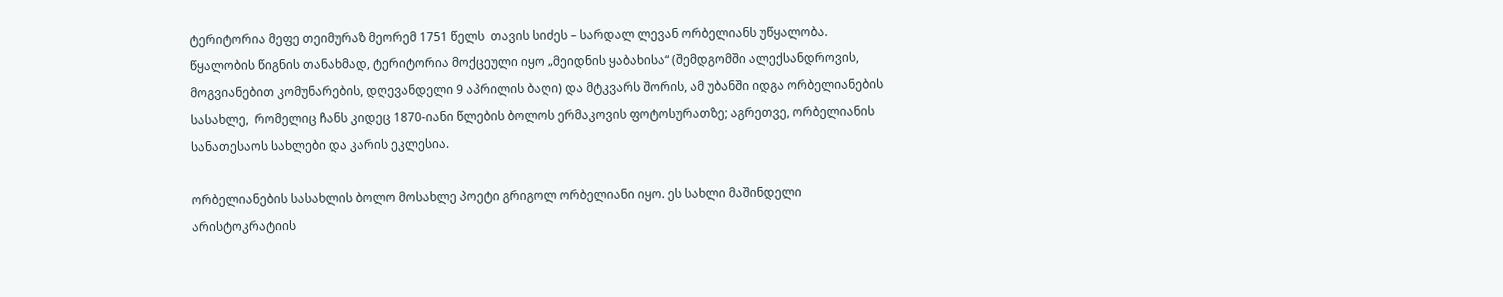ტერიტორია მეფე თეიმურაზ მეორემ 1751 წელს  თავის სიძეს – სარდალ ლევან ორბელიანს უწყალობა. წყალობის წიგნის თანახმად, ტერიტორია მოქცეული იყო „მეიდნის ყაბახისა“ (შემდგომში ალექსანდროვის, მოგვიანებით კომუნარების, დღევანდელი 9 აპრილის ბაღი) და მტკვარს შორის, ამ უბანში იდგა ორბელიანების სასახლე,  რომელიც ჩანს კიდეც 1870-იანი წლების ბოლოს ერმაკოვის ფოტოსურათზე; აგრეთვე, ორბელიანის სანათესაოს სახლები და კარის ეკლესია.

ორბელიანების სასახლის ბოლო მოსახლე პოეტი გრიგოლ ორბელიანი იყო. ეს სახლი მაშინდელი არისტოკრატიის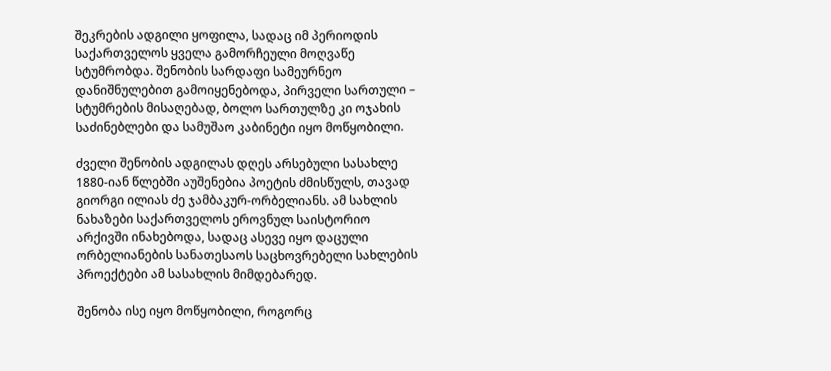შეკრების ადგილი ყოფილა, სადაც იმ პერიოდის საქართველოს ყველა გამორჩეული მოღვაწე სტუმრობდა. შენობის სარდაფი სამეურნეო დანიშნულებით გამოიყენებოდა, პირველი სართული – სტუმრების მისაღებად, ბოლო სართულზე კი ოჯახის საძინებლები და სამუშაო კაბინეტი იყო მოწყობილი.

ძველი შენობის ადგილას დღეს არსებული სასახლე 1880-იან წლებში აუშენებია პოეტის ძმისწულს, თავად გიორგი ილიას ძე ჯამბაკურ-ორბელიანს. ამ სახლის ნახაზები საქართველოს ეროვნულ საისტორიო არქივში ინახებოდა, სადაც ასევე იყო დაცული ორბელიანების სანათესაოს საცხოვრებელი სახლების პროექტები ამ სასახლის მიმდებარედ.

შენობა ისე იყო მოწყობილი, როგორც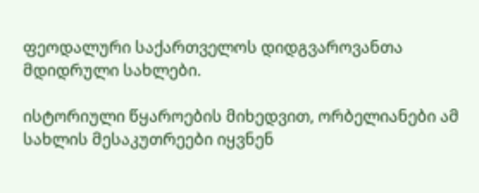ფეოდალური საქართველოს დიდგვაროვანთა მდიდრული სახლები.

ისტორიული წყაროების მიხედვით, ორბელიანები ამ სახლის მესაკუთრეები იყვნენ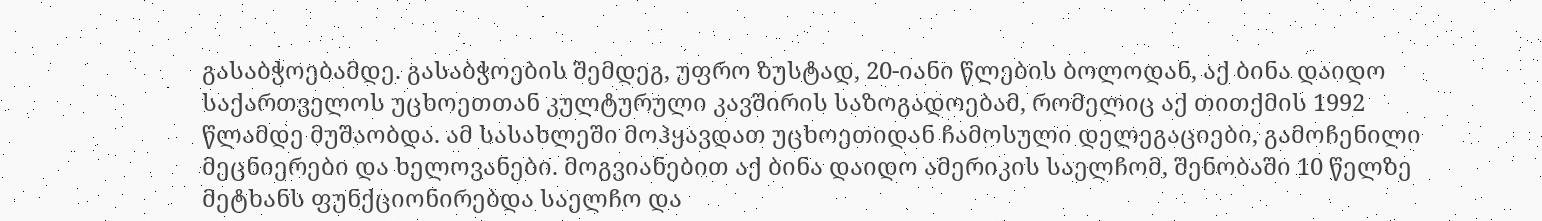გასაბჭოებამდე. გასაბჭოების შემდეგ, უფრო ზუსტად, 20-იანი წლების ბოლოდან, აქ ბინა დაიდო საქართველოს უცხოეთთან კულტურული კავშირის საზოგადოებამ, რომელიც აქ თითქმის 1992 წლამდე მუშაობდა. ამ სასახლეში მოჰყავდათ უცხოეთიდან ჩამოსული დელეგაციები, გამოჩენილი მეცნიერები და ხელოვანები. მოგვიანებით აქ ბინა დაიდო ამერიკის საელჩომ, შენობაში 10 წელზე მეტხანს ფუნქციონირებდა საელჩო და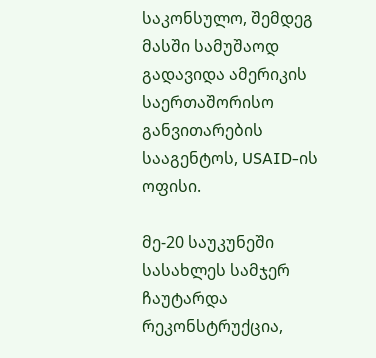საკონსულო, შემდეგ მასში სამუშაოდ გადავიდა ამერიკის საერთაშორისო განვითარების სააგენტოს, USAID-ის ოფისი.

მე-20 საუკუნეში სასახლეს სამჯერ ჩაუტარდა რეკონსტრუქცია,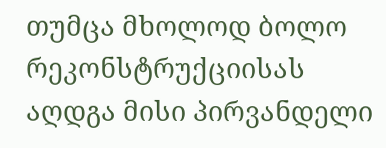თუმცა მხოლოდ ბოლო რეკონსტრუქციისას აღდგა მისი პირვანდელი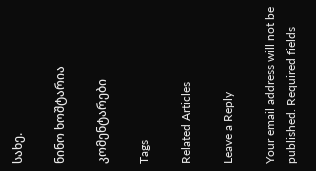სახე.

ნინო ხოშტარია

კომენტარები

Tags

Related Articles

Leave a Reply

Your email address will not be published. Required fields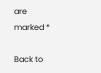are marked *

Back to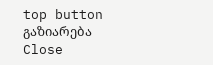top button
გაზიარება
Close